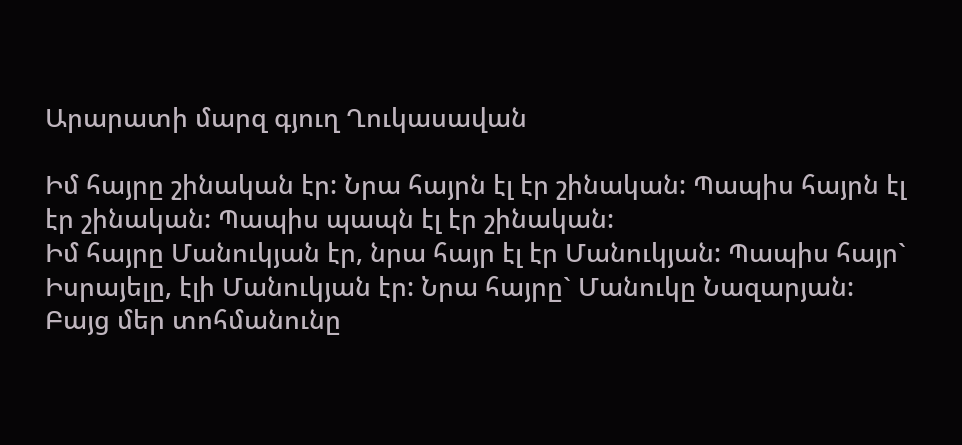Արարատի մարզ գյուղ Ղուկասավան

Իմ հայրը շինական էր: Նրա հայրն էլ էր շինական: Պապիս հայրն էլ էր շինական: Պապիս պապն էլ էր շինական:
Իմ հայրը Մանուկյան էր, նրա հայր էլ էր Մանուկյան: Պապիս հայր` Իսրայելը, էլի Մանուկյան էր: Նրա հայրը` Մանուկը Նազարյան: Բայց մեր տոհմանունը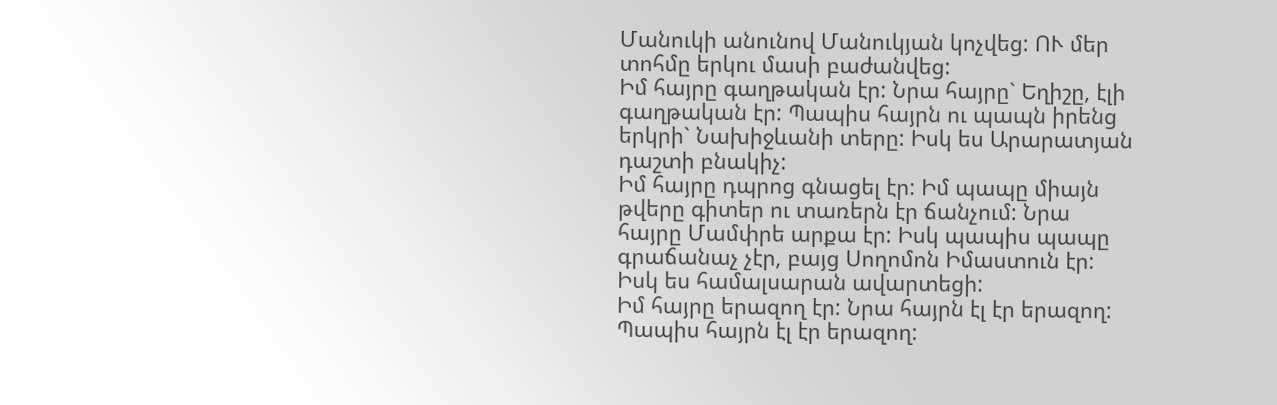Մանուկի անունով Մանուկյան կոչվեց: ՈՒ մեր տոհմը երկու մասի բաժանվեց:
Իմ հայրը գաղթական էր: Նրա հայրը` Եղիշը, էլի գաղթական էր: Պապիս հայրն ու պապն իրենց երկրի` Նախիջևանի տերը: Իսկ ես Արարատյան դաշտի բնակիչ:
Իմ հայրը դպրոց գնացել էր: Իմ պապը միայն թվերը գիտեր ու տառերն էր ճանչում: Նրա հայրը Մամփրե արքա էր: Իսկ պապիս պապը գրաճանաչ չէր, բայց Սողոմոն Իմաստուն էր: Իսկ ես համալսարան ավարտեցի:
Իմ հայրը երազող էր: Նրա հայրն էլ էր երազող: Պապիս հայրն էլ էր երազող: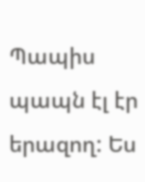Պապիս պապն էլ էր երազող: Ես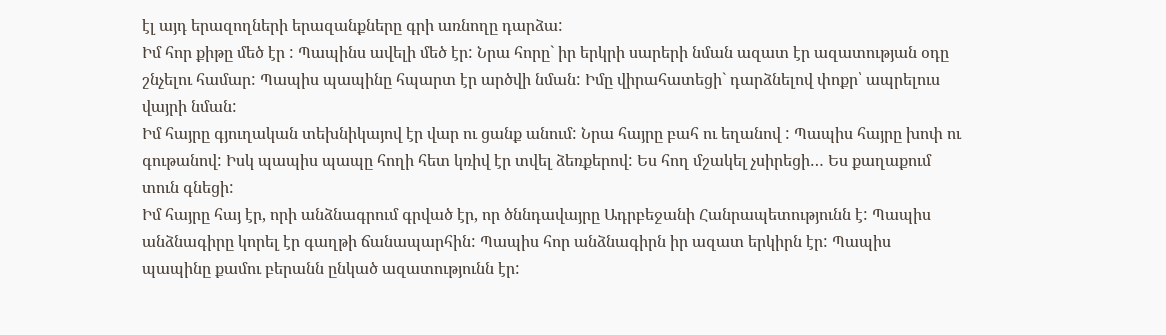էլ այդ երազողների երազանքները գրի առնողը դարձա:
Իմ հոր քիթը մեծ էր : Պապինս ավելի մեծ էր: Նրա հորը` իր երկրի սարերի նման ազատ էր ազատության օդը շնչելու համար: Պապիս պապինը հպարտ էր արծվի նման: Իմը վիրահատեցի` դարձնելով փոքր՝ ապրելուս վայրի նման:
Իմ հայրը գյուղական տեխնիկայով էր վար ու ցանք անում: Նրա հայրը բահ ու եղանով : Պապիս հայրը խոփ ու գութանով: Իսկ պապիս պապը հողի հետ կռիվ էր տվել ձեռքերով: Ես հող մշակել չսիրեցի… Ես քաղաքում տուն գնեցի:
Իմ հայրը հայ էր, որի անձնագրում գրված էր, որ ծննդավայրը Ադրբեջանի Հանրապետությունն է: Պապիս անձնագիրը կորել էր գաղթի ճանապարհին: Պապիս հոր անձնագիրն իր ազատ երկիրն էր: Պապիս պապինը քամու բերանն ընկած ազատությունն էր: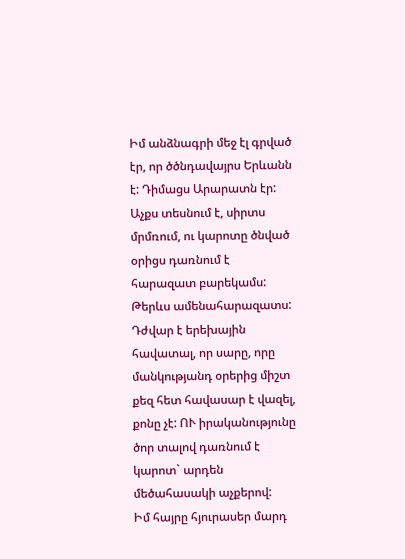Իմ անձնագրի մեջ էլ գրված էր, որ ծծնդավայրս Երևանն է: Դիմացս Արարատն էր: Աչքս տեսնում է, սիրտս մրմռում, ու կարոտը ծնված օրիցս դառնում է հարազատ բարեկամս: Թերևս ամենահարազատս: Դժվար է երեխային հավատալ, որ սարը, որը մանկությանդ օրերից միշտ քեզ հետ հավասար է վազել, քոնը չէ: ՈՒ իրականությունը ծոր տալով դառնում է կարոտ` արդեն մեծահասակի աչքերով:
Իմ հայրը հյուրասեր մարդ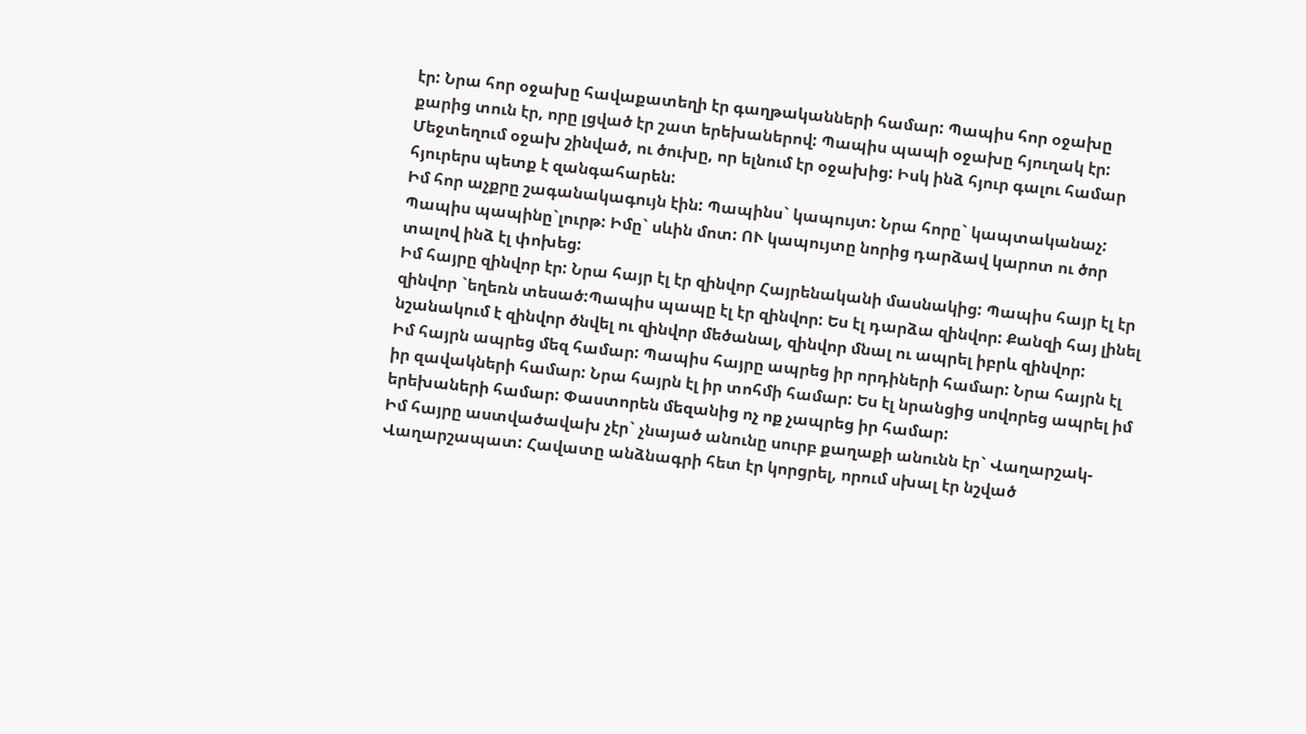էր: Նրա հոր օջախը հավաքատեղի էր գաղթականների համար: Պապիս հոր օջախը քարից տուն էր, որը լցված էր շատ երեխաներով: Պապիս պապի օջախը հյուղակ էր: Մեջտեղում օջախ շինված, ու ծուխը, որ ելնում էր օջախից: Իսկ ինձ հյուր գալու համար հյուրերս պետք է զանգահարեն:
Իմ հոր աչքրը շագանակագույն էին: Պապինս` կապույտ: Նրա հորը` կապտականաչ: Պապիս պապինը`լուրթ: Իմը` սևին մոտ: ՈՒ կապույտը նորից դարձավ կարոտ ու ծոր տալով ինձ էլ փոխեց:
Իմ հայրը զինվոր էր: Նրա հայր էլ էր զինվոր Հայրենականի մասնակից: Պապիս հայր էլ էր զինվոր `եղեռն տեսած:Պապիս պապը էլ էր զինվոր: Ես էլ դարձա զինվոր: Քանզի հայ լինել նշանակում է զինվոր ծնվել ու զինվոր մեծանալ, զինվոր մնալ ու ապրել իբրև զինվոր:
Իմ հայրն ապրեց մեզ համար: Պապիս հայրը ապրեց իր որդիների համար: Նրա հայրն էլ իր զավակների համար: Նրա հայրն էլ իր տոհմի համար: Ես էլ նրանցից սովորեց ապրել իմ երեխաների համար: Փաստորեն մեզանից ոչ ոք չապրեց իր համար:
Իմ հայրը աստվածավախ չէր` չնայած անունը սուրբ քաղաքի անունն էր` Վաղարշակ-Վաղարշապատ: Հավատը անձնագրի հետ էր կորցրել, որում սխալ էր նշված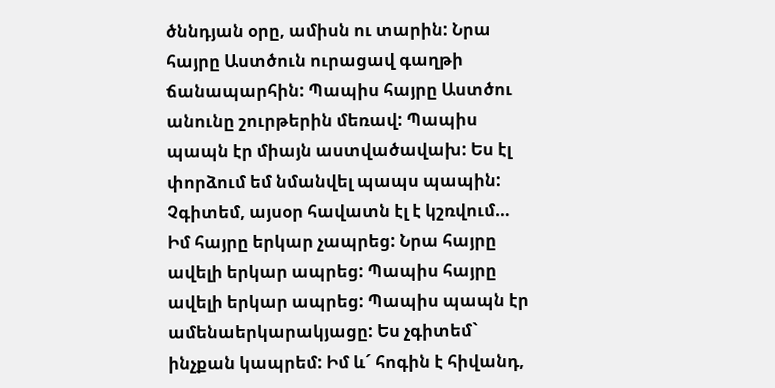ծննդյան օրը, ամիսն ու տարին: Նրա հայրը Աստծուն ուրացավ գաղթի ճանապարհին: Պապիս հայրը Աստծու անունը շուրթերին մեռավ: Պապիս պապն էր միայն աստվածավախ: Ես էլ փորձում եմ նմանվել պապս պապին: Չգիտեմ, այսօր հավատն էլ է կշռվում…
Իմ հայրը երկար չապրեց: Նրա հայրը ավելի երկար ապրեց: Պապիս հայրը ավելի երկար ապրեց: Պապիս պապն էր ամենաերկարակյացը: Ես չգիտեմ` ինչքան կապրեմ: Իմ և´ հոգին է հիվանդ,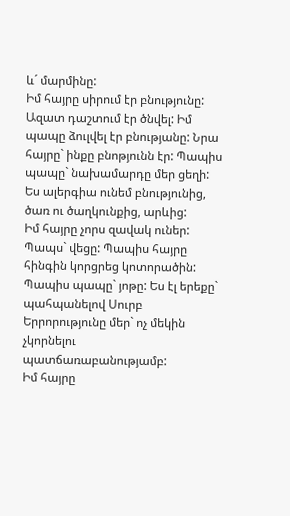և´ մարմինը:
Իմ հայրը սիրում էր բնությունը: Ազատ դաշտում էր ծնվել: Իմ պապը ձուլվել էր բնությանը: Նրա հայրը` ինքը բնոթյունն էր: Պապիս պապը` նախամարդը մեր ցեղի: Ես ալերգիա ունեմ բնությունից, ծառ ու ծաղկունքից, արևից:
Իմ հայրը չորս զավակ ուներ: Պապս` վեցը: Պապիս հայրը հինգին կորցրեց կոտորածին: Պապիս պապը` յոթը: Ես էլ երեքը` պահպանելով Սուրբ Երրորությունը մեր` ոչ մեկին չկորնելու պատճառաբանությամբ:
Իմ հայրը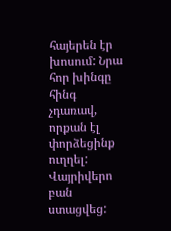հայերեն էր խոսում: Նրա հոր խինգը հինգ չդառավ, որքան էլ փորձեցինք ուղղել: Վայրիվերո բան ստացվեց: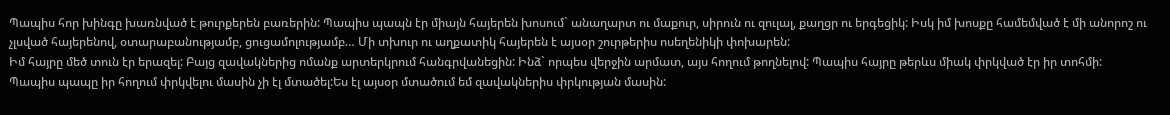Պապիս հոր խինգը խառնված է թուրքերեն բառերին: Պապիս պապն էր միայն հայերեն խոսում` անաղարտ ու մաքուր, սիրուն ու զուլալ, քաղցր ու երգեցիկ: Իսկ իմ խոսքը համեմված է մի անորոշ ու չլսված հայերենով, օտարաբանությամբ, ցուցամոլությամբ… Մի տխուր ու աղքատիկ հայերեն է այսօր շուրթերիս ոսեղենիկի փոխարեն:
Իմ հայրը մեծ տուն էր երազել: Բայց զավակներից ոմանք արտերկրում հանգրվանեցին: Ինձ` որպես վերջին արմատ, այս հողում թողնելով: Պապիս հայրը թերևս միակ փրկված էր իր տոհմի: Պապիս պապը իր հողում փրկվելու մասին չի էլ մտածել:Ես էլ այսօր մտածում եմ զավակներիս փրկության մասին: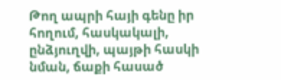Թող ապրի հայի գենը իր հողում, հասկակալի, ընձյուղվի, պայթի հասկի նման, ճաքի հասած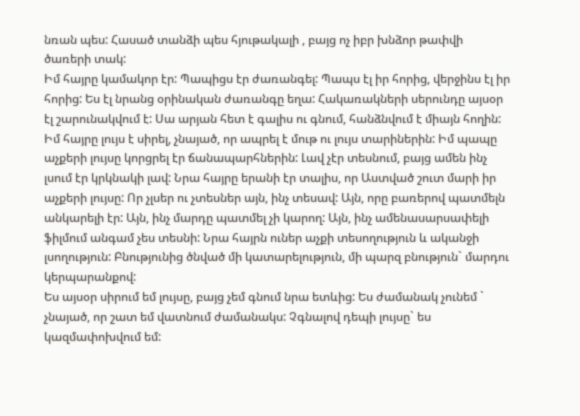նռան պես: Հասած տանձի պես հյութակալի , բայց ոչ իբր խնձոր թափվի ծառերի տակ:
Իմ հայրը կամակոր էր: Պապիցս էր ժառանգել: Պապս էլ իր հորից, վերջինս էլ իր հորից: Ես էլ նրանց օրինական ժառանգը եղա: Հակառակների սերունդը այսօր էլ շարունակվում է: Սա արյան հետ է գալիս ու գնում, հանձնվում է միայն հողին:
Իմ հայրը լույս է սիրել, չնայած, որ ապրել է մութ ու լույս տարիներին: Իմ պապը աչքերի լույսը կորցրել էր ճանապարհներին: Լավ չէր տեսնում, բայց ամեն ինչ լսում էր կրկնակի լավ: Նրա հայրը երանի էր տալիս, որ Աստված շուտ մարի իր աչքերի լույսը: Որ չլսեր ու չտեսներ այն, ինչ տեսավ: Այն, որը բառերով պատմելն անկարելի էր: Այն, ինչ մարդը պատմել չի կարող: Այն, ինչ ամենասարսափելի ֆիլմում անգամ չես տեսնի: Նրա հայրն ուներ աչքի տեսողություն և ականջի լսողություն: Բնությունից ծնված մի կատարելություն, մի պարզ բնություն` մարդու կերպարանքով:
Ես այսօր սիրում եմ լույսը, բայց չեմ գնում նրա ետևից: Ես ժամանակ չունեմ ` չնայած, որ շատ եմ վատնում ժամանակս: Չգնալով դեպի լույսը` ես կազմափոխվում եմ: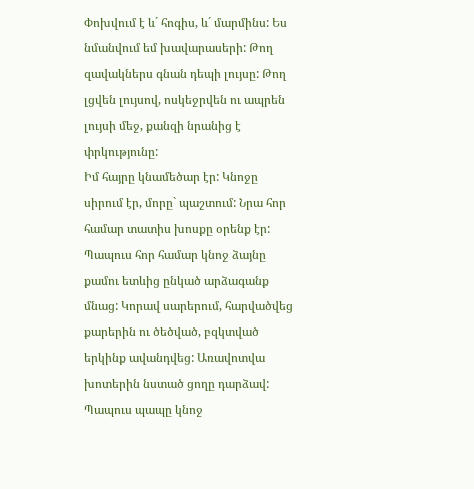Փոխվում է և´ հոգիս, և´ մարմինս: Ես նմանվում եմ խավարասերի: Թող զավակներս գնան դեպի լույսը: Թող լցվեն լույսով, ոսկեջրվեն ու ապրեն լույսի մեջ, քանզի նրանից է փրկությունը:
Իմ հայրը կնամեծար էր: Կնոջը սիրում էր, մորը` պաշտում: Նրա հոր համար տատիս խոսքը օրենք էր: Պապուս հոր համար կնոջ ձայնը քամու ետևից ընկած արձագանք մնաց: Կորավ սարերում, հարվածվեց քարերին ու ծեծված, բզկտված երկինք ավանդվեց: Առավոտվա խոտերին նստած ցողը դարձավ: Պապուս պապը կնոջ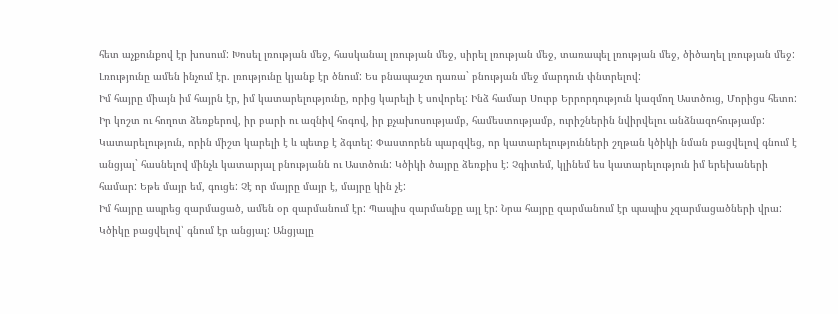հետ աչքունքով էր խոսում: Խոսել լռության մեջ, հասկանալ լռության մեջ, սիրել լռության մեջ, տառապել լռության մեջ, ծիծաղել լռության մեջ: Լռությունը ամեն ինչում էր. լռությունը կյանք էր ծնում: Ես բնապաշտ դառա` բնության մեջ մարդուն փնտրելով:
Իմ հայրը միայն իմ հայրն էր, իմ կատարելությունը, որից կարելի է սովորել: Ինձ համար Սուրբ Երրորդություն կազմող Աստծուց, Մորիցս հետո: Իր կոշտ ու հողոտ ձեռքերով, իր բարի ու ազնիվ հոգով, իր քչախոսությամբ, համեստությամբ, ուրիշներին նվիրվելու անձնազոհությամբ: Կատարելություն, որին միշտ կարելի է և պետք է ձգտել: Փաստորեն պարզվեց, որ կատարելությունների շղթան կծիկի նման բացվելով գնում է անցյալ` հասնելով մինչև կատարյալ բնությանն ու Աստծուն: Կծիկի ծայրը ձեռքիս է: Չգիտեմ, կլինեմ ես կատարելություն իմ երեխաների համար: Եթե մայր եմ, գուցե: Չէ որ մայրը մայր է, մայրը կին չէ:
Իմ հայրը ապրեց զարմացած, ամեն օր զարմանում էր: Պապիս զարմանքը այլ էր: Նրա հայրը զարմանում էր պապիս չզարմացածների վրա: Կծիկը բացվելով՝ գնում էր անցյալ: Անցյալը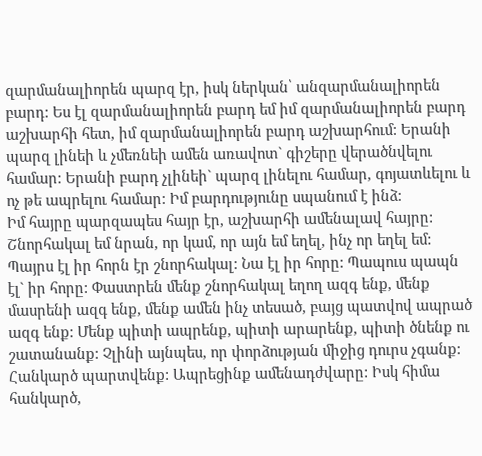զարմանալիորեն պարզ էր, իսկ ներկան՝ անզարմանալիորեն բարդ: Ես էլ զարմանալիորեն բարդ եմ իմ զարմանալիորեն բարդ աշխարհի հետ, իմ զարմանալիորեն բարդ աշխարհում: Երանի պարզ լինեի և չմեռնեի ամեն առավոտ` գիշերը վերածնվելու համար: Երանի բարդ չլինեի` պարզ լինելու համար, գոյատևելու և ոչ թե ապրելու համար: Իմ բարդությունը սպանում է ինձ:
Իմ հայրը պարզապես հայր էր, աշխարհի ամենալավ հայրը: Շնորհակալ եմ նրան, որ կամ, որ այն եմ եղել, ինչ որ եղել եմ: Պայրս էլ իր հորն էր շնորհակալ: Նա էլ իր հորը: Պապուս պապն էլ` իր հորը: Փաստրեն մենք շնորհակալ եղող ազգ ենք, մենք մասրենի ազգ ենք, մենք ամեն ինչ տեսած, բայց պատվով ապրած ազգ ենք: Մենք պիտի ապրենք, պիտի արարենք, պիտի ծնենք ու շատանանք: Չլինի այնպես, որ փորձության միջից դուրս չգանք: Հանկարծ պարտվենք: Ապրեցինք ամենադժվարը: Իսկ հիմա հանկարծ,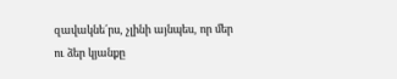զավակնե´րս, չլինի այնպես, որ մեր ու ձեր կյանքը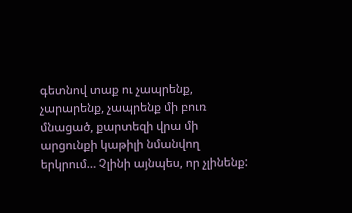գետնով տաք ու չապրենք, չարարենք, չապրենք մի բուռ մնացած, քարտեզի վրա մի արցունքի կաթիլի նմանվող երկրում… Չլինի այնպես, որ չլինենք: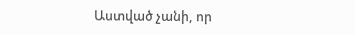Աստված չանի, որ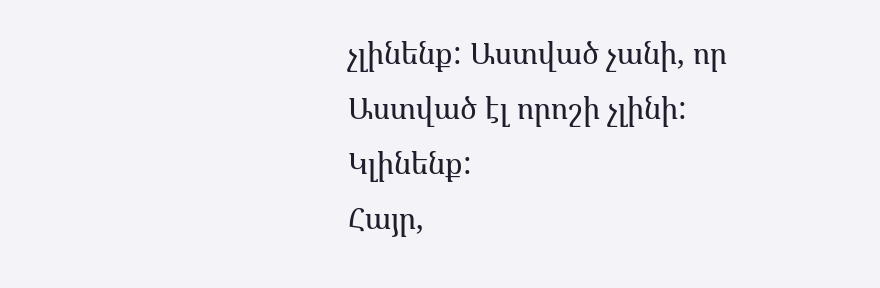չլինենք: Աստված չանի, որ Աստված էլ որոշի չլինի:
Կլինենք:
Հայր,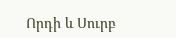Որդի և Սուրբ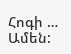Հոգի … Ամեն: